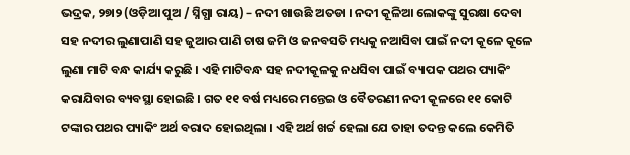ଭଦ୍ରକ, ୨୭ା୨ (ଓଡ଼ିଆ ପୁଅ / ସ୍ନିଗ୍ଧା ରାୟ) – ନଦୀ ଖାଉଛି ଅତଡା । ନଦୀ କୂଳିଆ ଲୋକଙ୍କୁ ସୁରକ୍ଷା ଦେବା ସହ ନଦୀର ଲୁଣାପାଣି ସହ ଜୁଆର ପାଣି ଚାଷ ଜମି ଓ ଜନବସତି ମଧ୍ୟକୁ ନଆସିବା ପାଇଁ ନଦୀ କୂଳେ କୂଳେ ଲୁଣା ମାଟି ବନ୍ଧ କାର୍ଯ୍ୟ କରୁଛି । ଏହି ମାଟିବନ୍ଧ ସହ ନଦୀକୂଳକୁ ନଧସିବା ପାଇଁ ବ୍ୟାପକ ପଥର ପ୍ୟାକିଂ କରାଯିବାର ବ୍ୟବସ୍ଥା ହୋଇଛି । ଗତ ୧୧ ବର୍ଷ ମଧ୍ୟରେ ମନ୍ତେଇ ଓ ବୈତରଣୀ ନଦୀ କୂଳରେ ୧୧ କୋଟି ଟଙ୍କାର ପଥର ପ୍ୟାକିଂ ଅର୍ଥ ବରାଦ ହୋଇଥିଲା । ଏହି ଅର୍ଥ ଖର୍ଚ୍ଚ ହେଲା ଯେ ତାହା ତଦନ୍ତ କଲେ କେମିତି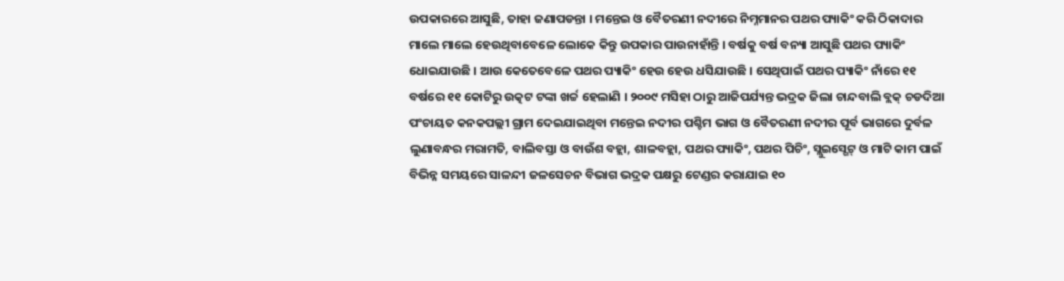ଉପକାରରେ ଆସୁଛି, ତାହା ଜଣାପଡନ୍ତା । ମନ୍ତେଇ ଓ ବୈତରଣୀ ନଦୀରେ ନିମ୍ନମାନର ପଥର ପ୍ୟାକିଂ କରି ଠିକାଦାର ମାଲେ ମାଲେ ହେଉଥିବାବେଳେ ଲୋକେ କିନ୍ତୁ ଉପକାର ପାଉନାହାଁନ୍ତି । ବର୍ଷକୁ ବର୍ଷ ବନ୍ୟା ଆସୁଛି ପଥର ପ୍ୟାକିଂ ଧୋଇଯାଉଛି । ଆଉ କେତେବେଳେ ପଥର ପ୍ୟାକିଂ ହେଉ ହେଉ ଧସିଯାଉଛି । ସେଥିପାଇଁ ପଥର ପ୍ୟାକିଂ ନାଁରେ ୧୧ ବର୍ଷରେ ୧୧ କୋଟିରୁ ଉତ୍କଟ ଟଙ୍କା ଖର୍ଚ୍ଚ ହେଲାଣି । ୨୦୦୯ ମସିହା ଠାରୁ ଆଜିପର୍ଯ୍ୟନ୍ତ ଭଦ୍ରକ ଜିଲା ଚାନ୍ଦବାଲି ବ୍ଲକ୍ ଚଡଦିଆ ପଂଚାୟତ କନକପଲ୍ଲୀ ଗ୍ରାମ ଦେଇଯାଇଥିବା ମନ୍ତେଇ ନଦୀର ପଶ୍ଚିମ ଭାଗ ଓ ବୈତରଣୀ ନଦୀର ପୂର୍ବ ଭାଗରେ ଦୁର୍ବଳ ଲୁଣାବନ୍ଧର ମରାମତି, ବାଲିବସ୍ତା ଓ ବାଉଁଶ ବହ୍ଲା, ଶାଳବହ୍ଲା, ପଥର ପ୍ୟାକିଂ, ପଥର ପିଚିଂ, ସ୍ଲୁଇସ୍ଗେଟ୍ ଓ ମାଟି କାମ ପାଇଁ ବିଭିନ୍ନ ସମୟରେ ସାଳନ୍ଦୀ ଜଳସେଚନ ବିଭାଗ ଭଦ୍ରକ ପକ୍ଷରୁ ଟେଣ୍ଡର କରାଯାଇ ୧୦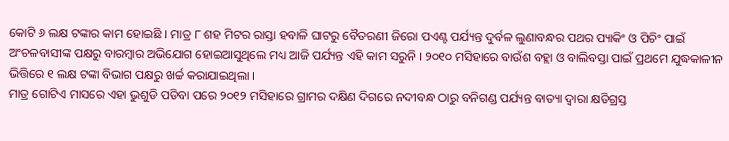କୋଟି ୬ ଲକ୍ଷ ଟଙ୍କାର କାମ ହୋଇଛି । ମାତ୍ର ୮ ଶହ ମିଟର ରାସ୍ତା ହବାଳି ଘାଟରୁ ବୈତରଣୀ ଜିରୋ ପଏଣ୍ଟ ପର୍ଯ୍ୟନ୍ତ ଦୁର୍ବଳ ଲୁଣାବନ୍ଧର ପଥର ପ୍ୟାକିଂ ଓ ପିଚିଂ ପାଇଁ ଅଂଚଳବାସୀଙ୍କ ପକ୍ଷରୁ ବାରମ୍ବାର ଅଭିଯୋଗ ହୋଇଆସୁଥିଲେ ମଧ୍ୟ ଆଜି ପର୍ଯ୍ୟନ୍ତ ଏହି କାମ ସରୁନି । ୨୦୧୦ ମସିହାରେ ବାଉଁଶ ବହ୍ଲା ଓ ବାଲିବସ୍ତା ପାଇଁ ପ୍ରଥମେ ଯୁଦ୍ଧକାଳୀନ ଭିତ୍ତିରେ ୧ ଲକ୍ଷ ଟଙ୍କା ବିଭାଗ ପକ୍ଷରୁ ଖର୍ଚ୍ଚ କରାଯାଇଥିଲା ।
ମାତ୍ର ଗୋଟିଏ ମାସରେ ଏହା ଭୁଶୁଡି ପଡିବା ପରେ ୨୦୧୨ ମସିହାରେ ଗ୍ରାମର ଦକ୍ଷିଣ ଦିଗରେ ନଦୀବନ୍ଧ ଠାରୁ ବନିଗଣ୍ଡ ପର୍ଯ୍ୟନ୍ତ ବାତ୍ୟା ଦ୍ୱାରା କ୍ଷତିଗ୍ରସ୍ତ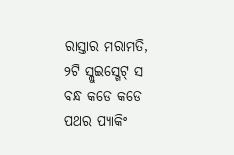ରାସ୍ତାର ମରାମତି, ୨ଟି ସ୍ଲୁଇସ୍ଗେଟ୍ ସ ବନ୍ଧ କଡେ କଡେ ପଥର ପ୍ୟାକିଂ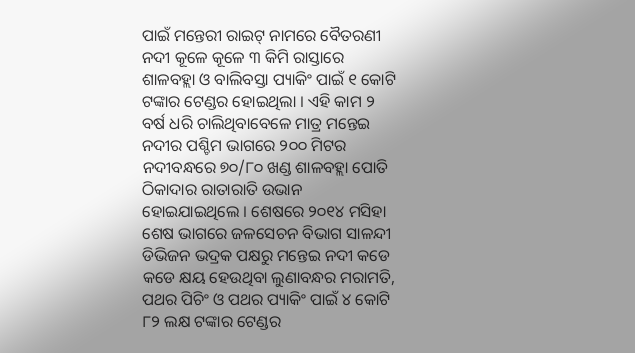ପାଇଁ ମନ୍ତେରୀ ରାଇଟ୍ ନାମରେ ବୈତରଣୀ ନଦୀ କୂଳେ କୂଳେ ୩ କିମି ରାସ୍ତାରେ ଶାଳବହ୍ଲା ଓ ବାଲିବସ୍ତା ପ୍ୟାକିଂ ପାଇଁ ୧ କୋଟି ଟଙ୍କାର ଟେଣ୍ଡର ହୋଇଥିଲା । ଏହି କାମ ୨ ବର୍ଷ ଧରି ଚାଲିଥିବାବେଳେ ମାତ୍ର ମନ୍ତେଇ ନଦୀର ପଶ୍ଚିମ ଭାଗରେ ୨୦୦ ମିଟର ନଦୀବନ୍ଧରେ ୭୦/୮୦ ଖଣ୍ଡ ଶାଳବହ୍ଲା ପୋତି ଠିକାଦାର ରାତାରାତି ଉଭାନ ହୋଇଯାଇଥିଲେ । ଶେଷରେ ୨୦୧୪ ମସିହା ଶେଷ ଭାଗରେ ଜଳସେଚନ ବିଭାଗ ସାଳନ୍ଦୀ ଡିଭିଜନ ଭଦ୍ରକ ପକ୍ଷରୁ ମନ୍ତେଇ ନଦୀ କଡେ କଡେ କ୍ଷୟ ହେଉଥିବା ଲୁଣାବନ୍ଧର ମରାମତି, ପଥର ପିଚିଂ ଓ ପଥର ପ୍ୟାକିଂ ପାଇଁ ୪ କୋଟି ୮୨ ଲକ୍ଷ ଟଙ୍କାର ଟେଣ୍ଡର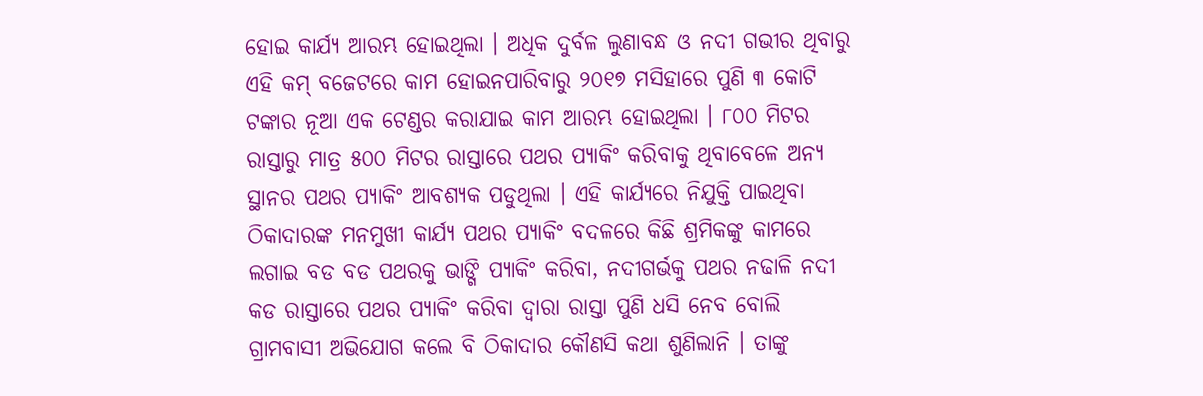ହୋଇ କାର୍ଯ୍ୟ ଆରମ୍ଭ ହୋଇଥିଲା । ଅଧିକ ଦୁର୍ବଳ ଲୁଣାବନ୍ଧ ଓ ନଦୀ ଗଭୀର ଥିବାରୁ ଏହି କମ୍ ବଜେଟରେ କାମ ହୋଇନପାରିବାରୁ ୨୦୧୭ ମସିହାରେ ପୁଣି ୩ କୋଟି ଟଙ୍କାର ନୂଆ ଏକ ଟେଣ୍ଡର କରାଯାଇ କାମ ଆରମ୍ଭ ହୋଇଥିଲା । ୮୦୦ ମିଟର ରାସ୍ତାରୁ ମାତ୍ର ୫୦୦ ମିଟର ରାସ୍ତାରେ ପଥର ପ୍ୟାକିଂ କରିବାକୁ ଥିବାବେଳେ ଅନ୍ୟ ସ୍ଥାନର ପଥର ପ୍ୟାକିଂ ଆବଶ୍ୟକ ପଡୁଥିଲା । ଏହି କାର୍ଯ୍ୟରେ ନିଯୁକ୍ତି ପାଇଥିବା ଠିକାଦାରଙ୍କ ମନମୁଖୀ କାର୍ଯ୍ୟ ପଥର ପ୍ୟାକିଂ ବଦଳରେ କିଛି ଶ୍ରମିକଙ୍କୁ କାମରେ ଲଗାଇ ବଡ ବଡ ପଥରକୁ ଭାଙ୍ଗି ପ୍ୟାକିଂ କରିବା, ନଦୀଗର୍ଭକୁ ପଥର ନଢାଳି ନଦୀ କଡ ରାସ୍ତାରେ ପଥର ପ୍ୟାକିଂ କରିବା ଦ୍ୱାରା ରାସ୍ତା ପୁଣି ଧସି ନେବ ବୋଲି ଗ୍ରାମବାସୀ ଅଭିଯୋଗ କଲେ ବି ଠିକାଦାର କୌଣସି କଥା ଶୁଣିଲାନି । ତାଙ୍କୁ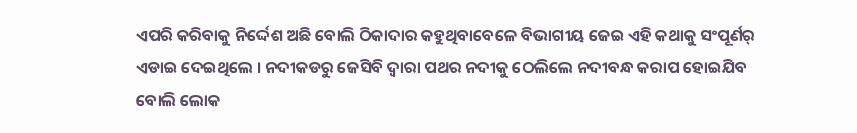ଏପରି କରିବାକୁ ନିର୍ଦ୍ଦେଶ ଅଛି ବୋଲି ଠିକାଦାର କହୁଥିବାବେଳେ ବିଭାଗୀୟ ଜେଇ ଏହି କଥାକୁ ସଂପୂର୍ଣର୍ ଏଡାଇ ଦେଇଥିଲେ । ନଦୀକଡରୁ ଜେସିବି ଦ୍ୱାରା ପଥର ନଦୀକୁ ଠେଲିଲେ ନଦୀବନ୍ଧ କରାପ ହୋଇଯିବ ବୋଲି ଲୋକ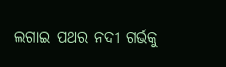ଲଗାଇ ପଥର ନଦୀ ଗର୍ଭକୁ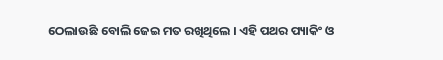ଠେଲାଉଛି ବୋଲି ଜେଇ ମତ ରଖିଥିଲେ । ଏହି ପଥର ପ୍ୟାକିଂ ଓ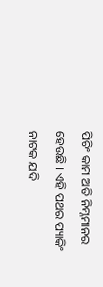ପିଚିଂ କାମ ଅତି ନିମ୍ନମାନର ହେଉଛି । ଏହି ପଥର ପ୍ୟାକିଂ ନାଟକ ଯଦି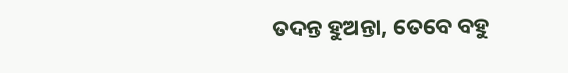ତଦନ୍ତ ହୁଅନ୍ତା, ତେବେ ବହୁ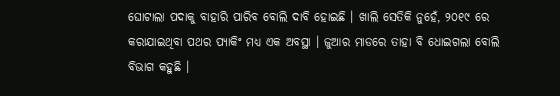ଘୋଟାଲା ପଦାକୁ ବାହାରି ପାରିବ ବୋଲି ଦାବି ହୋଇଛି । ଖାଲି ସେତିକି ନୁହେଁ, ୨୦୧୯ ରେ କରାଯାଇଥିବା ପଥର ପ୍ୟାକିଂ ମଧ୍ୟ ଏକ ଅବସ୍ଥା । ଜୁଆର ମାଡରେ ତାହା ବି ଧୋଇଗଲା ବୋଲି ବିଭାଗ କହୁଛି ।